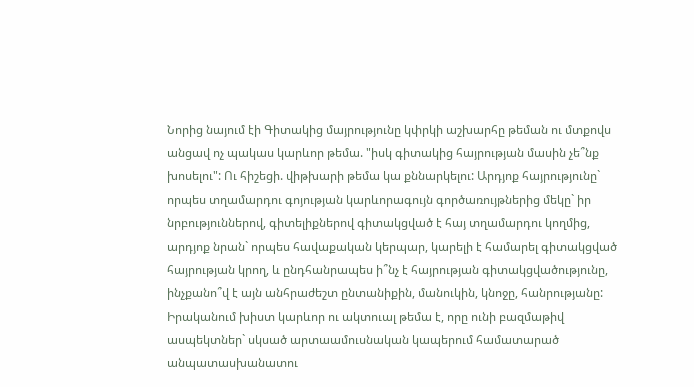Նորից նայում էի Գիտակից մայրությունը կփրկի աշխարհը թեման ու մտքովս անցավ ոչ պակաս կարևոր թեմա. "իսկ գիտակից հայրության մասին չե՞նք խոսելու": Ու հիշեցի. վիթխարի թեմա կա քննարկելու: Արդյոք հայրությունը` որպես տղամարդու գոյության կարևորագույն գործառույթներից մեկը` իր նրբություններով, գիտելիքներով գիտակցված է հայ տղամարդու կողմից, արդյոք նրան` որպես հավաքական կերպար, կարելի է համարել գիտակցված հայրության կրող, և ընդհանրապես ի՞նչ է հայրության գիտակցվածությունը, ինչքանո՞վ է այն անհրաժեշտ ընտանիքին, մանուկին, կնոջը, հանրությանը: Իրականում խիստ կարևոր ու ակտուալ թեմա է, որը ունի բազմաթիվ ասպեկտներ` սկսած արտաամուսնական կապերում համատարած անպատասխանատու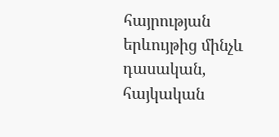հայրության երևույթից մինչև դասական, հայկական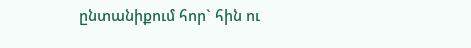ընտանիքում հոր` հին ու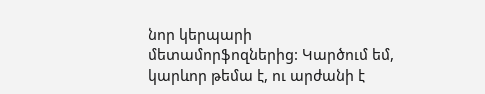նոր կերպարի մետամորֆոզներից: Կարծում եմ, կարևոր թեմա է, ու արժանի է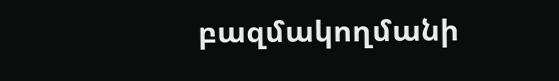բազմակողմանի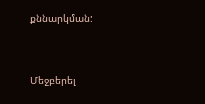քննարկման:


Մեջբերել